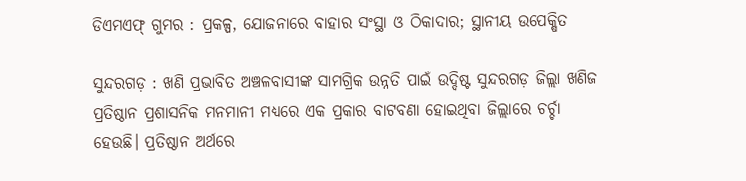ଡିଏମଏଫ୍ ଗୁମର : ପ୍ରକଳ୍ପ, ଯୋଜନାରେ ବାହାର ସଂସ୍ଥା ଓ ଠିକାଦାର; ସ୍ଥାନୀୟ ଉପେକ୍ଷିତ

ସୁନ୍ଦରଗଡ଼ : ଖଣି ପ୍ରଭାବିତ ଅଞ୍ଚଳବାସୀଙ୍କ ସାମଗ୍ରିକ ଉନ୍ନତି ପାଇଁ ଉଦ୍ଦିଷ୍ଟ ସୁନ୍ଦରଗଡ଼ ଜିଲ୍ଲା ଖଣିଜ ପ୍ରତିଷ୍ଠାନ ପ୍ରଶାସନିକ ମନମାନୀ ମଧ୍ୟରେ ଏକ ପ୍ରକାର ବାଟବଣା ହୋଇଥିବା ଜିଲ୍ଲାରେ ଚର୍ଚ୍ଚା ହେଉଛି। ପ୍ରତିଷ୍ଠାନ ଅର୍ଥରେ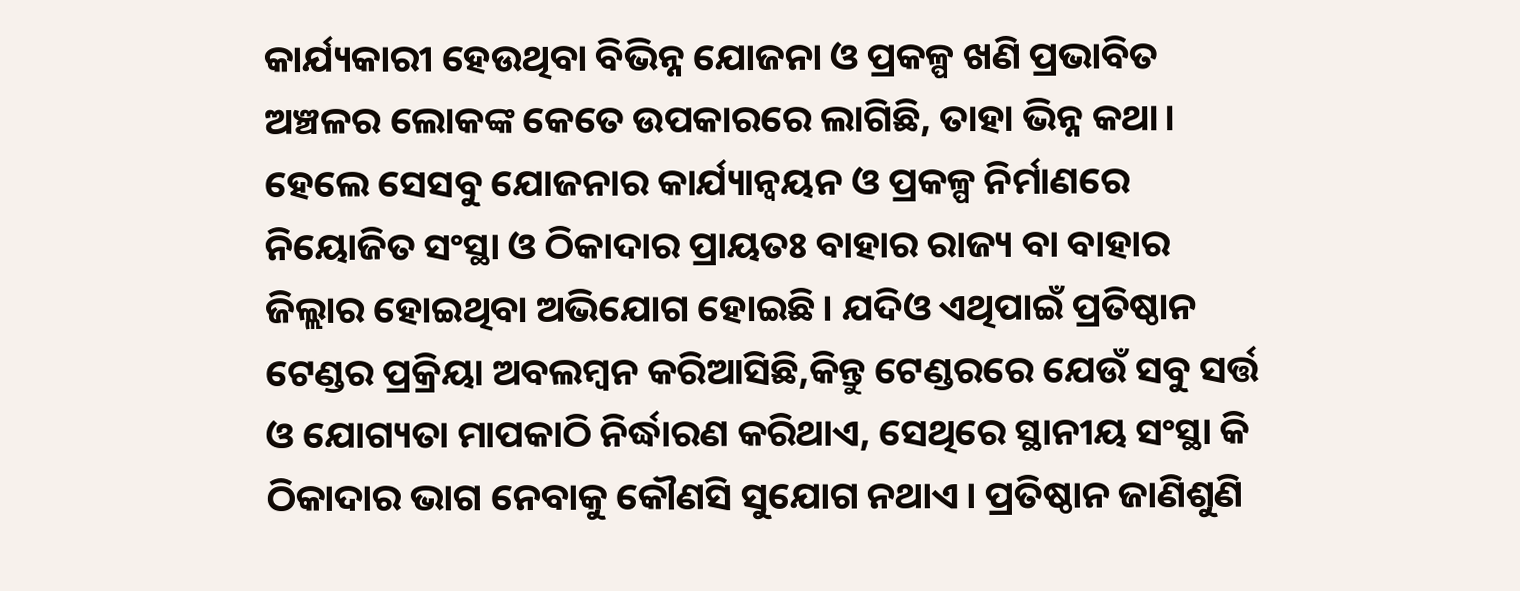କାର୍ଯ୍ୟକାରୀ ହେଉଥିବା ବିଭିନ୍ନ ଯୋଜନା ଓ ପ୍ରକଳ୍ପ ଖଣି ପ୍ରଭାବିତ ଅଞ୍ଚଳର ଲୋକଙ୍କ କେତେ ଉପକାରରେ ଲାଗିଛି, ତାହା ଭିନ୍ନ କଥା। ହେଲେ ସେସବୁ ଯୋଜନାର କାର୍ଯ୍ୟାନ୍ବୟନ ଓ ପ୍ରକଳ୍ପ ନିର୍ମାଣରେ ନିୟୋଜିତ ସଂସ୍ଥା ଓ ଠିକାଦାର ପ୍ରାୟତଃ ବାହାର ରାଜ୍ୟ ବା ବାହାର ଜିଲ୍ଲାର ହୋଇଥିବା ଅଭିଯୋଗ ହୋଇଛି। ଯଦିଓ ଏଥିପାଇଁ ପ୍ରତିଷ୍ଠାନ ଟେଣ୍ଡର ପ୍ରକ୍ରିୟା ଅବଲମ୍ବନ କରିଆସିଛି,କିନ୍ତୁ ଟେଣ୍ଡରରେ ଯେଉଁ ସବୁ ସର୍ତ୍ତ ଓ ଯୋଗ୍ୟତା ମାପକାଠି ନିର୍ଦ୍ଧାରଣ କରିଥାଏ, ସେଥିରେ ସ୍ଥାନୀୟ ସଂସ୍ଥା କି ଠିକାଦାର ଭାଗ ନେବାକୁ କୌଣସି ସୁଯୋଗ ନଥାଏ। ପ୍ରତିଷ୍ଠାନ ଜାଣିଶୁଣି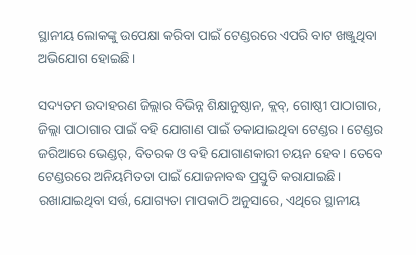ସ୍ଥାନୀୟ ଲୋକଙ୍କୁ ଉପେକ୍ଷା କରିବା ପାଇଁ ଟେଣ୍ଡରରେ ଏପରି ବାଟ ଖଞ୍ଜୁଥିବା ଅଭିଯୋଗ ହୋଇଛି।

ସଦ୍ୟତମ ଉଦାହରଣ ଜିଲ୍ଲାର ବିଭିନ୍ନ ଶିକ୍ଷାନୁଷ୍ଠାନ, କ୍ଲବ୍, ଗୋଷ୍ଠୀ ପାଠାଗାର, ଜିଲ୍ଲା ପାଠାଗାର ପାଇଁ ବହି ଯୋଗାଣ ପାଇଁ ଡକାଯାଇଥିବା ଟେଣ୍ଡର। ଟେଣ୍ଡର ଜରିଆରେ ଭେଣ୍ଡର୍, ବିତରକ ଓ ବହି ଯୋଗାଣକାରୀ ଚୟନ ହେବ। ତେବେ ଟେଣ୍ଡରରେ ଅନିୟମିତତା ପାଇଁ ଯୋଜନାବଦ୍ଧ ପ୍ରସ୍ତୁତି କରାଯାଇଛି। ରଖାଯାଇଥିବା ସର୍ତ୍ତ, ଯୋଗ୍ୟତା ମାପକାଠି ଅନୁସାରେ, ଏଥିରେ ସ୍ଥାନୀୟ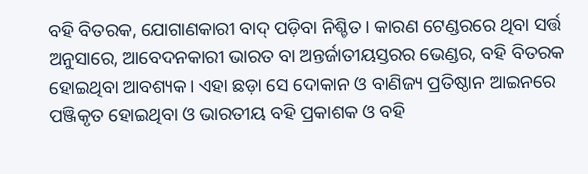ବହି ବିତରକ, ଯୋଗାଣକାରୀ ବାଦ୍ ପଡ଼ିବା ନିଶ୍ଚିତ। କାରଣ ଟେଣ୍ଡରରେ ଥିବା ସର୍ତ୍ତ ଅନୁସାରେ, ଆବେଦନକାରୀ ଭାରତ ବା ଅନ୍ତର୍ଜାତୀୟସ୍ତରର ଭେଣ୍ଡର, ବହି ବିତରକ ହୋଇଥିବା ଆବଶ୍ୟକ। ଏହା ଛଡ଼ା ସେ ଦୋକାନ ଓ ବାଣିଜ୍ୟ ପ୍ରତିଷ୍ଠାନ ଆଇନରେ ପଞ୍ଜିକୃତ ହୋଇଥିବା ଓ ଭାରତୀୟ ବହି ପ୍ରକାଶକ ଓ ବହି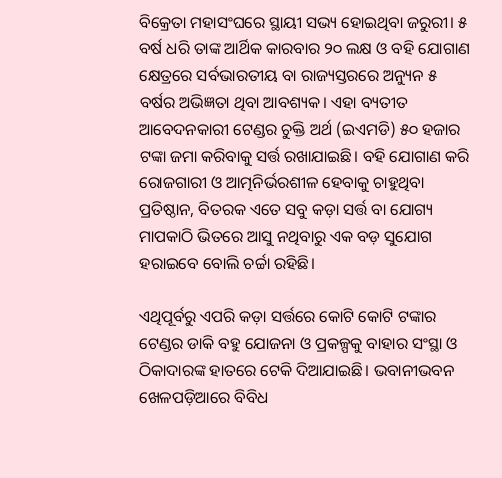ବିକ୍ରେତା ମହାସଂଘରେ ସ୍ଥାୟୀ ସଭ୍ୟ ହୋଇଥିବା ଜରୁରୀ। ୫ ବର୍ଷ ଧରି ତାଙ୍କ ଆର୍ଥିକ କାରବାର ୨୦ ଲକ୍ଷ ଓ ବହି ଯୋଗାଣ କ୍ଷେତ୍ରରେ ସର୍ବଭାରତୀୟ ବା ରାଜ୍ୟସ୍ତରରେ ଅନ୍ୟୁନ ୫ ବର୍ଷର ଅଭିଜ୍ଞତା ଥିବା ଆବଶ୍ୟକ। ଏହା ବ୍ୟତୀତ ଆବେଦନକାରୀ ଟେଣ୍ଡର ଚୁକ୍ତି ଅର୍ଥ (ଇଏମଡି) ୫୦ ହଜାର ଟଙ୍କା ଜମା କରିବାକୁ ସର୍ତ୍ତ ରଖାଯାଇଛି। ବହି ଯୋଗାଣ କରି ରୋଜଗାରୀ ଓ ଆତ୍ମନିର୍ଭରଶୀଳ ହେବାକୁ ଚାହୁଥିବା ପ୍ରତିଷ୍ଠାନ, ବିତରକ ଏତେ ସବୁ କଡ଼ା ସର୍ତ୍ତ ବା ଯୋଗ୍ୟ ମାପକାଠି ଭିତରେ ଆସୁ ନଥିବାରୁ ଏକ ବଡ଼ ସୁଯୋଗ ହରାଇବେ ବୋଲି ଚର୍ଚ୍ଚା ରହିଛି।

ଏଥିପୂର୍ବରୁ ଏପରି କଡ଼ା ସର୍ତ୍ତରେ କୋଟି କୋଟି ଟଙ୍କାର ଟେଣ୍ଡର ଡାକି ବହୁ ଯୋଜନା ଓ ପ୍ରକଳ୍ପକୁ ବାହାର ସଂସ୍ଥା ଓ ଠିକାଦାରଙ୍କ ହାତରେ ଟେକି ଦିଆଯାଇଛି। ଭବାନୀଭବନ ଖେଳପଡ଼ିଆରେ ବିବିଧ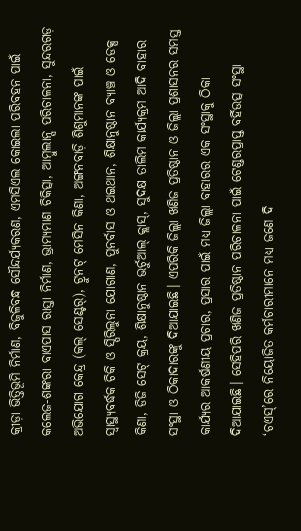କ୍ରୀଡ଼ା ଭିତ୍ତିଭୂମି ନିର୍ମାଣ, ବିଜୁଳିବନ୍ଧ ସୌନ୍ଦର୍ଯ୍ୟକରଣ, ଏମସିଏଲ କୋଇଲା ପରିବହନ ପାଇଁ କଲେଜ-ଶଙ୍କରା ବାଏପାସ ରାସ୍ତା ନିର୍ମାଣ, ଭ୍ରାମ୍ୟମାଣ ଚିକିତ୍ସା, ଆମ୍ବୁଲାନ୍ସ ପରିଚାଳନା, ସୁନ୍ଦରଗଡ଼ ଅଭିଯୋଗ କେନ୍ଦ୍ର (କଲ୍ ସେଣ୍ଟର୍), ଟ୍ରୁନଟ୍ ମେସିନ କିଣା, ଅଙ୍ଗନବାଡ଼ି ଶିଶୁମାନଙ୍କ ପାଇଁ ସ୍ବାସ୍ଥ୍ୟବର୍ଦ୍ଧକ ଚିକି ଓ ସ୍ପିରିଲୁନା ଯୋଗାଣ, ପୁନର୍ବାସ ଓ ଥଇଥାନ, ଶିକ୍ଷାନୁଷ୍ଠାନ ବ୍ୟାଞ୍ଚ ଓ ଡେକ୍ସ କିଣା, ଡିଜି ସେଟ୍ କ୍ରୟ, ଶିକ୍ଷାନୁଷ୍ଠାନ ଭର୍ଚୁଆଲ୍ କ୍ଲାସ୍, ସୁଦକ୍ଷ ତାଲିମ କାର୍ଯ୍ୟକ୍ରମ ଆଦି ବାହାର ସଂସ୍ଥା ଓ ଠିକାଦାରଙ୍କୁ ଦିଆଯାଇଛି। ଏପରିକି ଜିଲ୍ଲା ଖଣିଜ ପ୍ରତିଷ୍ଠାନ ଓ ଜିଲ୍ଲା ପ୍ରଶାସନର ସମସ୍ତ କାର୍ଯ୍ୟର ଆକର୍ଷଣୀୟ ପ୍ରଚାର, ପ୍ରସାର ପାଇଁ ମଧ୍ୟ ଜିଲ୍ଲା ବାହାରର ଏକ ସଂସ୍ଥାକୁ ଠିକା ଦିଆଯାଇଛି। ସେହିପରି ଖଣିଜ ପ୍ରତିଷ୍ଠାନ ପରିଚାଳନା ପାଇଁ ଟେଣ୍ଡରପ୍ରାପ୍ତ ବର୍ହିଉତ୍ସ ସଂସ୍ଥା ‘ଚଏସ୍’ରେ ନିୟୋଜିତ କର୍ମଚାରୀମାନେ ମଧ୍ୟ ଜଣେ ଦି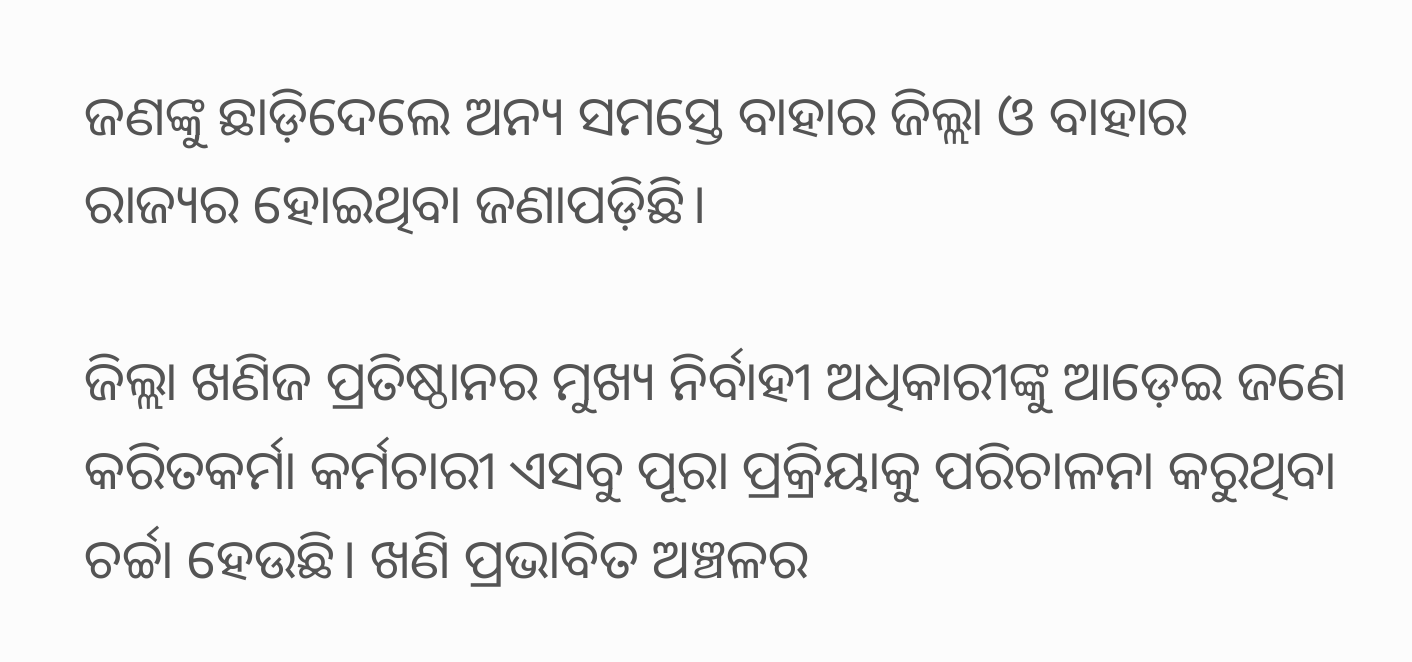ଜଣଙ୍କୁ ଛାଡ଼ିଦେଲେ ଅନ୍ୟ ସମସ୍ତେ ବାହାର ଜିଲ୍ଲା ଓ ବାହାର ରାଜ୍ୟର ହୋଇଥିବା ଜଣାପଡ଼ିଛି।

ଜିଲ୍ଲା ଖଣିଜ ପ୍ରତିଷ୍ଠାନର ମୁଖ୍ୟ ନିର୍ବାହୀ ଅଧିକାରୀଙ୍କୁ ଆଡ଼େଇ ଜଣେ କରିତକର୍ମା କର୍ମଚାରୀ ଏସବୁ ପୂରା ପ୍ରକ୍ରିୟାକୁ ପରିଚାଳନା କରୁଥିବା ଚର୍ଚ୍ଚା ହେଉଛି। ଖଣି ପ୍ରଭାବିତ ଅଞ୍ଚଳର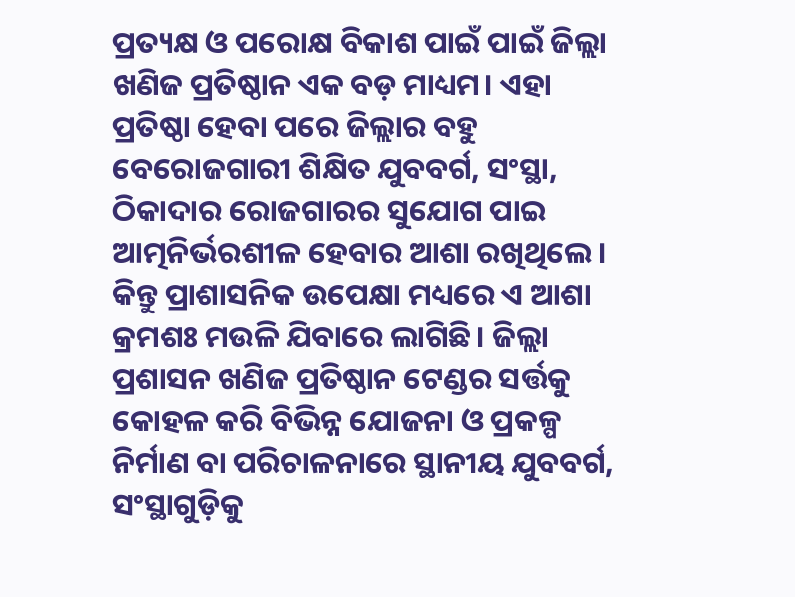ପ୍ରତ୍ୟକ୍ଷ ଓ ପରୋକ୍ଷ ବିକାଶ ପାଇଁ ପାଇଁ ଜିଲ୍ଲା ଖଣିଜ ପ୍ରତିଷ୍ଠାନ ଏକ ବଡ଼ ମାଧ୍ୟମ। ଏହା ପ୍ରତିଷ୍ଠା ହେବା ପରେ ଜିଲ୍ଲାର ବହୁ ବେରୋଜଗାରୀ ଶିକ୍ଷିତ ଯୁବବର୍ଗ, ସଂସ୍ଥା, ଠିକାଦାର ରୋଜଗାରର ସୁଯୋଗ ପାଇ ଆତ୍ମନିର୍ଭରଶୀଳ ହେବାର ଆଶା ରଖିଥିଲେ। କିନ୍ତୁ ପ୍ରାଶାସନିକ ଉପେକ୍ଷା ମଧ୍ୟରେ ଏ ଆଶା କ୍ରମଶଃ ମଉଳି ଯିବାରେ ଲାଗିଛି। ଜିଲ୍ଲା ପ୍ରଶାସନ ଖଣିଜ ପ୍ରତିଷ୍ଠାନ ଟେଣ୍ଡର ସର୍ତ୍ତକୁ କୋହଳ କରି ବିଭିନ୍ନ ଯୋଜନା ଓ ପ୍ରକଳ୍ପ ନିର୍ମାଣ ବା ପରିଚାଳନାରେ ସ୍ଥାନୀୟ ଯୁବବର୍ଗ, ସଂସ୍ଥାଗୁଡ଼ିକୁ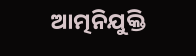ଆତ୍ମନିଯୁକ୍ତି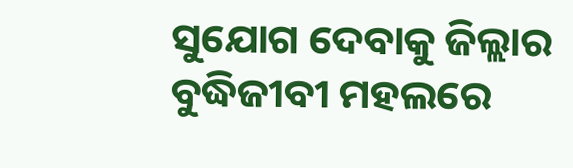ସୁଯୋଗ ଦେବାକୁ ଜିଲ୍ଲାର ବୁଦ୍ଧିଜୀବୀ ମହଲରେ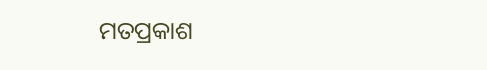ମତପ୍ରକାଶ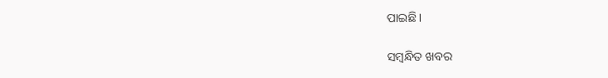ପାଇଛି।

ସମ୍ବନ୍ଧିତ ଖବର